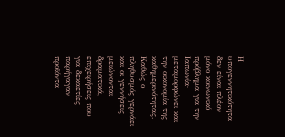Η υπογεννητικότητα δεν είναι πλέον μόνο κοινωνικό πρόβλημα για την Ιαπωνία· μεταμορφώνει και την οικονομία της καθημερινότητας. Καθώς ο πληθυσμός γερνάει και οι γεννήσεις μειώνονται δραματικά, επιχειρήσεις που για δεκαετίες παρήγαγαν προϊόντα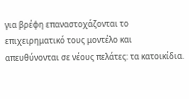για βρέφη επαναστοχάζονται το επιχειρηματικό τους μοντέλο και απευθύνονται σε νέους πελάτες: τα κατοικίδια.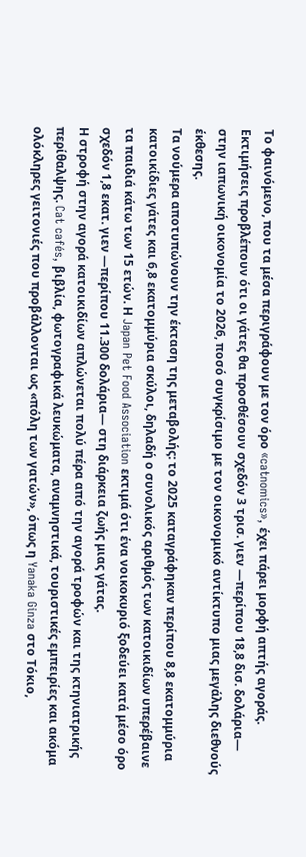Το φαινόμενο, που τα μέσα περιγράφουν με τον όρο «catnomics», έχει πάρει μορφή απτής αγοράς. Εκτιμήσεις προβλέπουν ότι οι γάτες θα προσθέσουν σχεδόν 3 τρισ. γιεν —περίπου 18,8 δισ. δολάρια— στην ιαπωνική οικονομία το 2026, ποσό συγκρίσιμο με τον οικονομικό αντίκτυπο μιας μεγάλης διεθνούς έκθεσης.
Τα νούμερα αποτυπώνουν την έκταση της μεταβολής: το 2025 καταγράφηκαν περίπου 8,8 εκατομμύρια κατοικίδιες γάτες και 6,8 εκατομμύρια σκύλοι, δηλαδή ο συνολικός αριθμός των κατοικιδίων υπερέβαινε τα παιδιά κάτω των 15 ετών. Η Japan Pet Food Association εκτιμά ότι ένα νοικοκυριό ξοδεύει κατά μέσο όρο σχεδόν 1,8 εκατ. γιεν —περίπου 11.300 δολάρια— στη διάρκεια ζωής μιας γάτας.
Η στροφή στην αγορά κατοικιδίων απλώνεται πολύ πέρα από την αγορά τροφών και της κτηνιατρικής περίθαλψης. Cat cafés, βιβλία, φωτογραφικά λευκώματα, αναμνηστικά, τουριστικές εμπειρίες και ακόμα ολόκληρες γειτονιές που προβάλλονται ως «πόλη των γατών», όπως η Yanaka Ginza στο Τόκιο,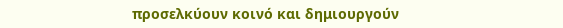προσελκύουν κοινό και δημιουργούν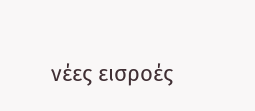νέες εισροές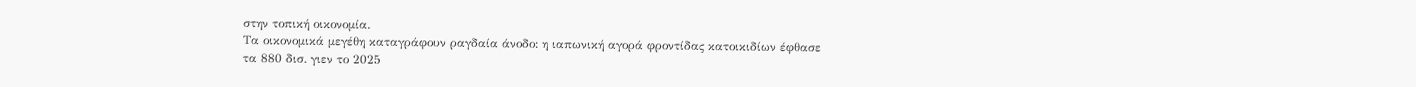στην τοπική οικονομία.
Τα οικονομικά μεγέθη καταγράφουν ραγδαία άνοδο: η ιαπωνική αγορά φροντίδας κατοικιδίων έφθασε τα 880 δισ. γιεν το 2025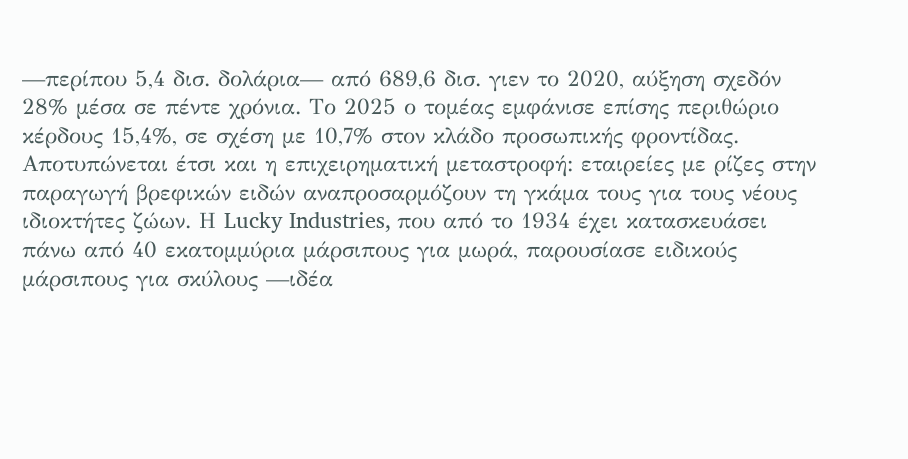—περίπου 5,4 δισ. δολάρια— από 689,6 δισ. γιεν το 2020, αύξηση σχεδόν 28% μέσα σε πέντε χρόνια. Το 2025 ο τομέας εμφάνισε επίσης περιθώριο κέρδους 15,4%, σε σχέση με 10,7% στον κλάδο προσωπικής φροντίδας.
Αποτυπώνεται έτσι και η επιχειρηματική μεταστροφή: εταιρείες με ρίζες στην παραγωγή βρεφικών ειδών αναπροσαρμόζουν τη γκάμα τους για τους νέους ιδιοκτήτες ζώων. Η Lucky Industries, που από το 1934 έχει κατασκευάσει πάνω από 40 εκατομμύρια μάρσιπους για μωρά, παρουσίασε ειδικούς μάρσιπους για σκύλους —ιδέα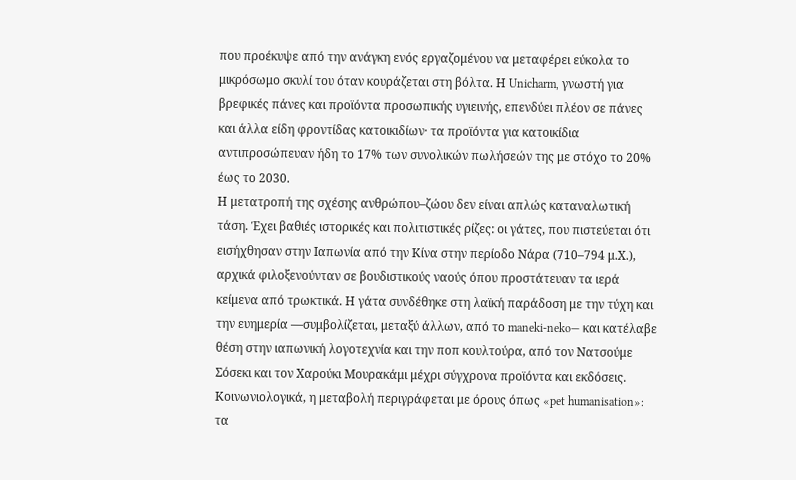που προέκυψε από την ανάγκη ενός εργαζομένου να μεταφέρει εύκολα το μικρόσωμο σκυλί του όταν κουράζεται στη βόλτα. Η Unicharm, γνωστή για βρεφικές πάνες και προϊόντα προσωπικής υγιεινής, επενδύει πλέον σε πάνες και άλλα είδη φροντίδας κατοικιδίων· τα προϊόντα για κατοικίδια αντιπροσώπευαν ήδη το 17% των συνολικών πωλήσεών της με στόχο το 20% έως το 2030.
Η μετατροπή της σχέσης ανθρώπου–ζώου δεν είναι απλώς καταναλωτική τάση. Έχει βαθιές ιστορικές και πολιτιστικές ρίζες: οι γάτες, που πιστεύεται ότι εισήχθησαν στην Ιαπωνία από την Κίνα στην περίοδο Νάρα (710–794 μ.Χ.), αρχικά φιλοξενούνταν σε βουδιστικούς ναούς όπου προστάτευαν τα ιερά κείμενα από τρωκτικά. Η γάτα συνδέθηκε στη λαϊκή παράδοση με την τύχη και την ευημερία —συμβολίζεται, μεταξύ άλλων, από το maneki‑neko— και κατέλαβε θέση στην ιαπωνική λογοτεχνία και την ποπ κουλτούρα, από τον Νατσούμε Σόσεκι και τον Χαρούκι Μουρακάμι μέχρι σύγχρονα προϊόντα και εκδόσεις.
Κοινωνιολογικά, η μεταβολή περιγράφεται με όρους όπως «pet humanisation»: τα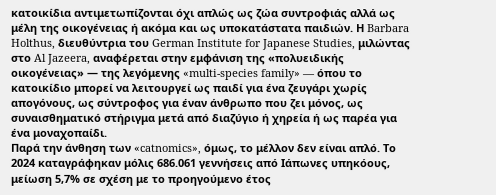κατοικίδια αντιμετωπίζονται όχι απλώς ως ζώα συντροφιάς αλλά ως μέλη της οικογένειας ή ακόμα και ως υποκατάστατα παιδιών. Η Barbara Holthus, διευθύντρια του German Institute for Japanese Studies, μιλώντας στο Al Jazeera, αναφέρεται στην εμφάνιση της «πολυειδικής οικογένειας» — της λεγόμενης «multi-species family» — όπου το κατοικίδιο μπορεί να λειτουργεί ως παιδί για ένα ζευγάρι χωρίς απογόνους, ως σύντροφος για έναν άνθρωπο που ζει μόνος, ως συναισθηματικό στήριγμα μετά από διαζύγιο ή χηρεία ή ως παρέα για ένα μοναχοπαίδι.
Παρά την άνθηση των «catnomics», όμως, το μέλλον δεν είναι απλό. Το 2024 καταγράφηκαν μόλις 686.061 γεννήσεις από Ιάπωνες υπηκόους, μείωση 5,7% σε σχέση με το προηγούμενο έτος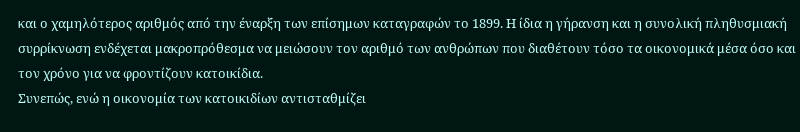και ο χαμηλότερος αριθμός από την έναρξη των επίσημων καταγραφών το 1899. Η ίδια η γήρανση και η συνολική πληθυσμιακή συρρίκνωση ενδέχεται μακροπρόθεσμα να μειώσουν τον αριθμό των ανθρώπων που διαθέτουν τόσο τα οικονομικά μέσα όσο και τον χρόνο για να φροντίζουν κατοικίδια.
Συνεπώς, ενώ η οικονομία των κατοικιδίων αντισταθμίζει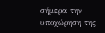σήμερα την υποχώρηση της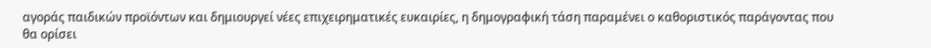αγοράς παιδικών προϊόντων και δημιουργεί νέες επιχειρηματικές ευκαιρίες, η δημογραφική τάση παραμένει ο καθοριστικός παράγοντας που θα ορίσει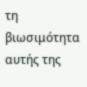τη βιωσιμότητα αυτής της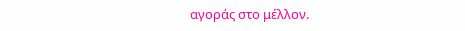αγοράς στο μέλλον.